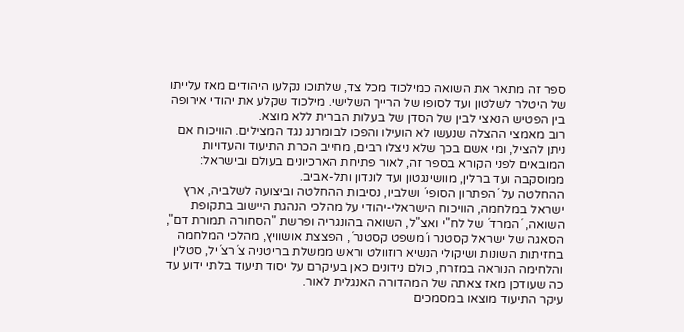ספר זה מתאר את השואה כמילכוד מכל צד, שלתוכו נקלעו היהודים מאז עלייתו של היטלר לשלטון ועד לסופו של הרייך השלישי. מילכוד שקלע את יהודי אירופה בין הפטיש הנאצי לבין של הסדן של בעלות הברית ללא מוצא.
רוב מאמצי ההצלה שנעשו לא הועילו והפכו לבומרנג נגד המצילים. הוויכוח אם ניתן להציל, ומי אשם בכך שלא ניצלו רבים, מחייב הכרת התיעוד והעדויות המובאים לפני הקורא בספר זה, לאור פתיחת הארכיונים בעולם ובישראל: ממוסקבה ועד ברלין, מוושינגטון ועד לונדון ותל-אביב.
ההחלטה על ´הפתרון הסופי´ ושלביו, נסיבות ההחלטה וביצועה לשלביה, ארץ ישראל במלחמה, הוויכוח הישראלי-יהודי על מהלכי הנהגת היישוב בתקופת השואה, ´המרד´ של לח"י ואצ"ל, השואה בהונגריה ופרשת "הסחורה תמורת דם", הסאגה של ישראל קסטנר ו´משפט קסטנר´, הפצצת אושוויץ, מהלכי המלחמה בחזיתות השונות ושיקולי הנשיא רוזוולט וראש ממשלת בריטניה צ´רצ´יל, סטלין והלחימה הנוראה במזרח, כולם נידונים כאן בעיקרם על יסוד תיעוד בלתי ידוע עד כה שעודכן מאז צאתה של המהדורה האנגלית לאור.
עיקר התיעוד מוצאו במסמכים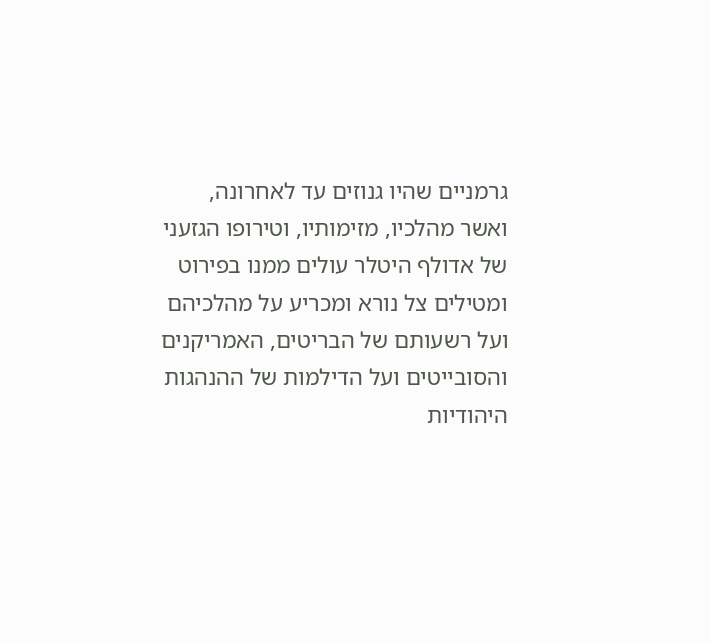גרמניים שהיו גנוזים עד לאחרונה, ואשר מהלכיו, מזימותיו, וטירופו הגזעני של אדולף היטלר עולים ממנו בפירוט ומטילים צל נורא ומכריע על מהלכיהם ועל רשעותם של הבריטים, האמריקנים והסובייטים ועל הדילמות של ההנהגות היהודיות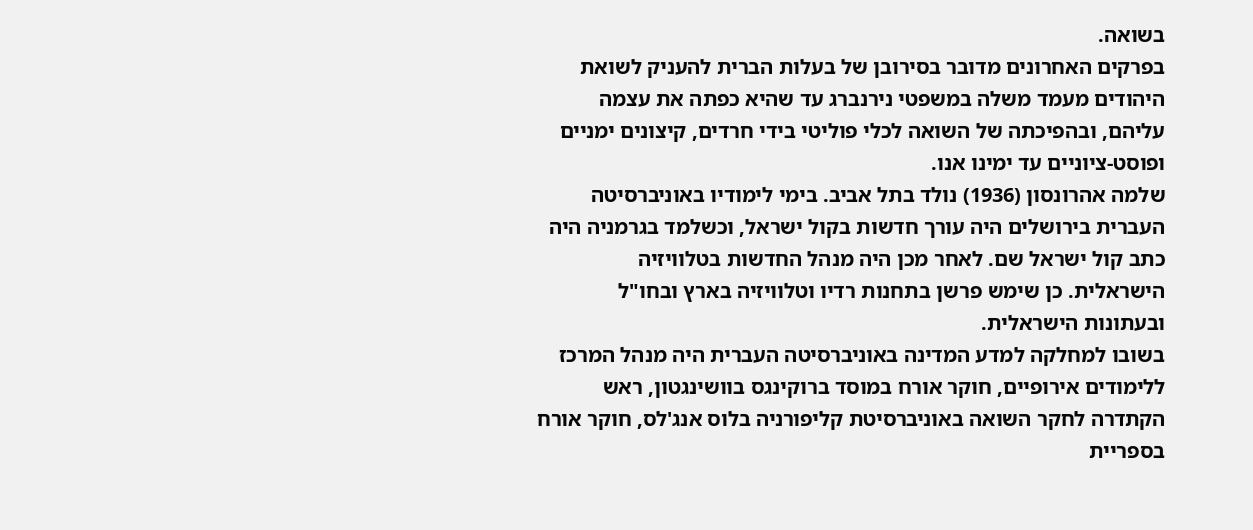בשואה.
בפרקים האחרונים מדובר בסירובן של בעלות הברית להעניק לשואת היהודים מעמד משלה במשפטי נירנברג עד שהיא כפתה את עצמה עליהם, ובהפיכתה של השואה לכלי פוליטי בידי חרדים, קיצונים ימניים ופוסט-ציוניים עד ימינו אנו.
שלמה אהרונסון (1936) נולד בתל אביב. בימי לימודיו באוניברסיטה העברית בירושלים היה עורך חדשות בקול ישראל, וכשלמד בגרמניה היה כתב קול ישראל שם. לאחר מכן היה מנהל החדשות בטלוויזיה הישראלית. כן שימש פרשן בתחנות רדיו וטלוויזיה בארץ ובחו"ל ובעתונות הישראלית.
בשובו למחלקה למדע המדינה באוניברסיטה העברית היה מנהל המרכז ללימודים אירופיים, חוקר אורח במוסד ברוקינגס בוושינגטון, ראש הקתדרה לחקר השואה באוניברסיטת קליפורניה בלוס אנג'לס, חוקר אורח בספריית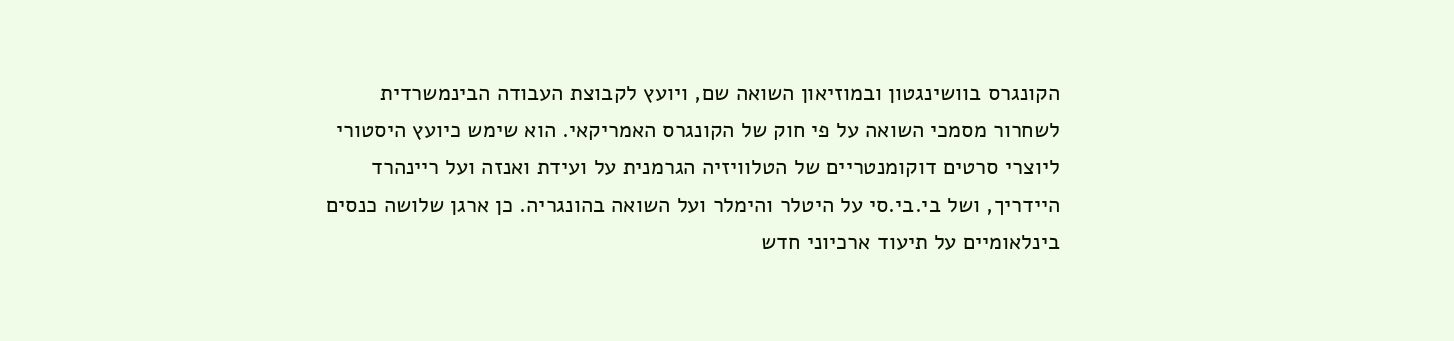הקונגרס בוושינגטון ובמוזיאון השואה שם, ויועץ לקבוצת העבודה הבינמשרדית לשחרור מסמכי השואה על פי חוק של הקונגרס האמריקאי. הוא שימש כיועץ היסטורי ליוצרי סרטים דוקומנטריים של הטלוויזיה הגרמנית על ועידת ואנזה ועל ריינהרד היידריך, ושל בי.בי.סי על היטלר והימלר ועל השואה בהונגריה. כן ארגן שלושה כנסים בינלאומיים על תיעוד ארכיוני חדש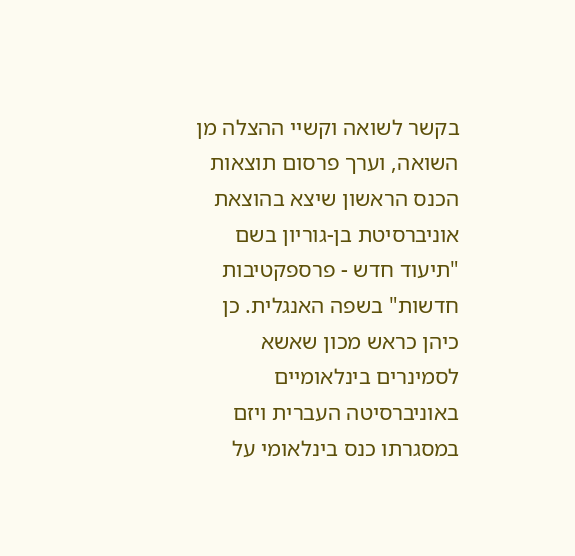בקשר לשואה וקשיי ההצלה מן השואה, וערך פרסום תוצאות הכנס הראשון שיצא בהוצאת אוניברסיטת בן-גוריון בשם "תיעוד חדש - פרספקטיבות חדשות" בשפה האנגלית. כן כיהן כראש מכון שאשא לסמינרים בינלאומיים באוניברסיטה העברית ויזם במסגרתו כנס בינלאומי על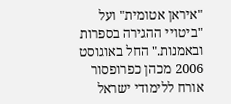"איראן אטומית" ועל "ביטויי ההגירה בספרות ובאמנות." החל באוגוסט 2006 מכהן כפרופסור אורח ללימודי ישראל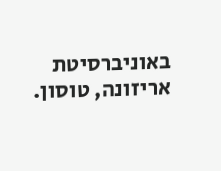באוניברסיטת אריזונה, טוסון.